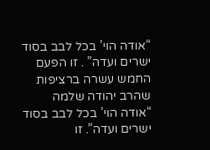“אודה הוי’ בכל לבב בסוד ישרים ועדה” . זו הפעם החמש עשרה ברציפות שהרב יהודה שלמה
“אודה הוי’ בכל לבב בסוד ישרים ועדה”. זו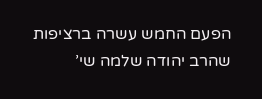הפעם החמש עשרה ברציפות שהרב יהודה שלמה שי’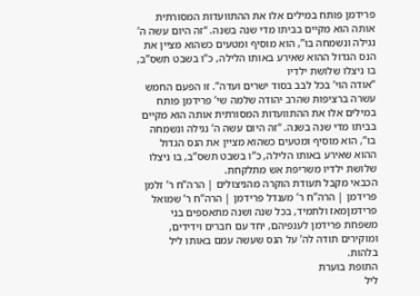פרידמן פותח במילים אלו את ההתוועדות המסורתית אותה הוא מקיים בביתו מדי שנה בשנה. “זה היום עשה ה’ נגילה ונשמחה בו”, הוא מוסיף ומטעים כשהוא מציין את הנס הגדול ההוא שאירע באותו הלילה, כ”ו בשבט תשס”ב, בו ניצלו שלושת ילדיו
“אודה הוי’ בכל לבב בסוד ישרים ועדה”. זו הפעם החמש עשרה ברציפות שהרב יהודה שלמה שי’ פרידמן פותח במילים אלו את ההתוועדות המסורתית אותה הוא מקיים בביתו מדי שנה בשנה. “זה היום עשה ה’ נגילה ונשמחה בו”, הוא מוסיף ומטעים כשהוא מציין את הנס הגדול ההוא שאירע באותו הלילה, כ”ו בשבט תשס”ב, בו ניצלו שלושת ילדיו משריפת אש מתלקחת.
הכבאי מקבל תעודת הוקרה מהניצולים | הרה”ח ר’ זלמן פרידמן | הרה”ח ר’ מענדל פרידמן | הרה”ח ר’ שמואל פרידמןמאז ולתמיד, בכל שנה ושנה מתאספים בני משפחת פרידמן לענפיהם, יחד עם חברים וידידים, ומוקירים תודה לה’ על הנס שעשה עמם באותו ליל בלהות.
התופת בוערת
ליל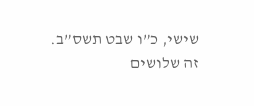שישי, כ”ו שבט תשס”ב.
זה שלושים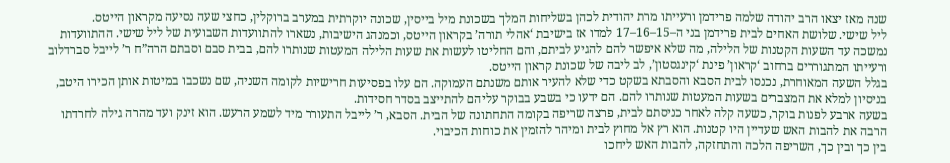שנה מאז יצאו הרב יהודה שלמה פרידמן ורעייתו מרת יהודית לכהן בשליחות המלך בשכונת מיל בייסין, שכונה יוקרתית במערב ברוקלין, כחצי שעה נסיעה מקראון הייטס.
ליל שישי. שלושת האחים לבית פרידמן בני ה–15–16–17 למדו אז בישיבת ‘אהלי תורה’ בקראון הייטס, וכמנהג הישיבות, נשארו להתוועדות השבועית של ליל שישי. ההתוועדות נמשכה עד השעות הקטנות של הלילה, מה שלא איפשר להם להגיע לביתם, והם החליטו לעשות את שעות הלילה המעטות שנותרו להם, בבית סבם וסבתם הרה”ח ר’ לייבל סברדלוב ורעייתו המתגוררים ברחוב ‘קראון’ פינת ‘קינגסטון’, לב ליבה של שכונת קראון הייטס.
בגלל השעה המאוחרת, נכנסו לבית הסבא והסבתא בשקט כדי שלא להעיר אותם משנתם העמוקה. הם עלו בפסיעות חרישיות לקומה השניה, שם נשכבו במיטות אותן הכירו היטב, בניסיון למלא את המצברים בשעות המעטות שנותרו להם. הם ידעו כי בשבע בבוקר עליהם להתייצב בסדר חסידות.
בשעה ארבע לפנות בוקר, כשעה קלה לאחר כניסתם לבית, פרצה שריפה בקומה התחתונה של הבית. הסבא, ר’ לייבל התעורר מיד לשמע הרעש. הוא זינק ועד מהרה גילה לחרדתו הרבה את להבות האש שעדיין היו קטנות. הוא רץ אל מחוץ לבית ומיהר להזמין את כוחות הכיבוי.
בין כך ובין כך, השריפה הלכה והתחזקה, להבות האש ליחכו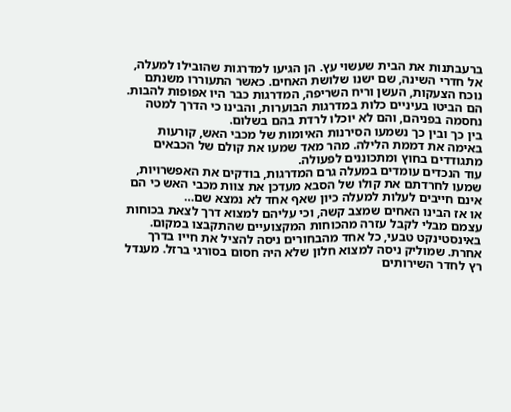ברעבתנות את הבית שעשוי עץ. הן הגיעו למדרגות שהובילו למעלה, אל חדרי השינה, שם ישנו שלושת האחים. כאשר התעוררו משנתם נוכח הצעקות, העשן וריח השריפה, המדרגות כבר היו אפופות להבות. הם הביטו בעיניים כלות במדרגות הבוערות, והבינו כי הדרך למטה נחסמה בפניהם, והם לא יוכלו לרדת בהם בשלום.
בין כך ובין כך נשמעו הסירנות האיומות של מכבי האש, קורעות באימה את דממת הלילה. מהר מאד שמעו את קולם של הכבאים מתגודדים בחוץ ומתכוננים לפעולה.
עוד הנכדים עומדים במעלה גרם המדרגות, בודקים את האפשרויות, שמעו לחרדתם את קולו של הסבא מעדכן את צוות מכבי האש כי הם אינם חייבים לעלות למעלה כיון שאף אחד לא נמצא שם…
או אז הבינו האחים שמצב קשה, וכי עליהם למצוא דרך לצאת בכוחות עצמם מבלי לקבל עזרה מהכוחות המקצועיים שהתקבצו במקום. באינסטינקט טבעי, כל אחד מהבחורים ניסה להציל את חייו בדרך אחרת. שמוליק ניסה למצוא חלון שלא היה חסום בסורגי ברזל. מענדל רץ לחדר השירותים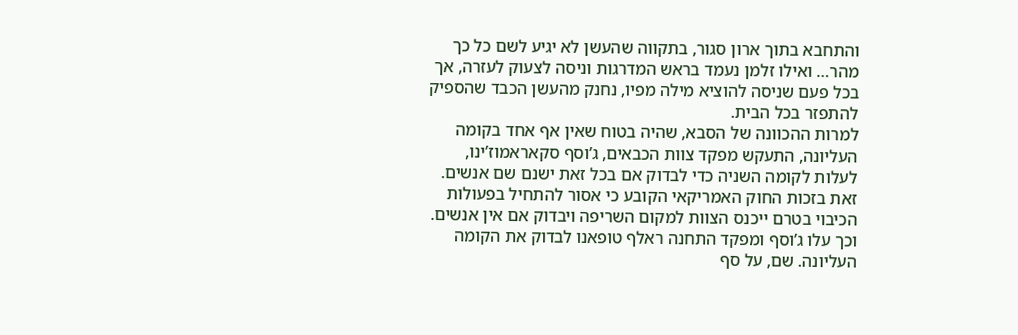והתחבא בתוך ארון סגור, בתקווה שהעשן לא יגיע לשם כל כך מהר… ואילו זלמן נעמד בראש המדרגות וניסה לצעוק לעזרה, אך בכל פעם שניסה להוציא מילה מפיו, נחנק מהעשן הכבד שהספיק להתפזר בכל הבית.
למרות ההכוונה של הסבא, שהיה בטוח שאין אף אחד בקומה העליונה, התעקש מפקד צוות הכבאים, ג’וסף סקאראמוז’ינו, לעלות לקומה השניה כדי לבדוק אם בכל זאת ישנם שם אנשים. זאת בזכות החוק האמריקאי הקובע כי אסור להתחיל בפעולות הכיבוי בטרם ייכנס הצוות למקום השריפה ויבדוק אם אין אנשים.
וכך עלו ג’וסף ומפקד התחנה ראלף טופאנו לבדוק את הקומה העליונה. שם, על סף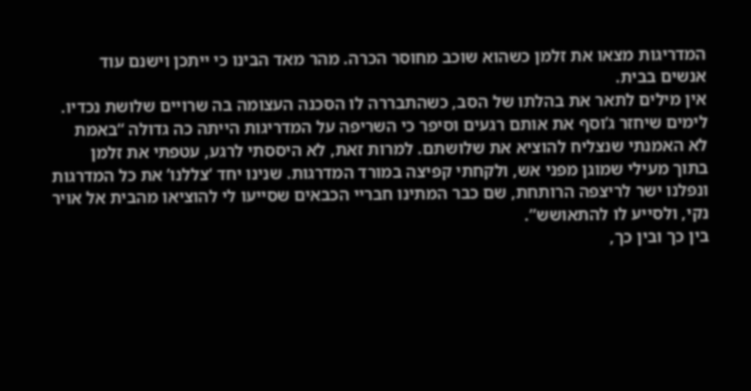המדריגות מצאו את זלמן כשהוא שוכב מחוסר הכרה. מהר מאד הבינו כי ייתכן וישנם עוד אנשים בבית.
אין מילים לתאר את בהלתו של הסב, כשהתבררה לו הסכנה העצומה בה שרויים שלושת נכדיו.
לימים שיחזר ג’וסף את אותם רגעים וסיפר כי השריפה על המדריגות הייתה כה גדולה “באמת לא האמנתי שנצליח להוציא את שלושתם. למרות זאת, לא היססתי לרגע, עטפתי את זלמן בתוך מעילי שמוגן מפני אש, ולקחתי קפיצה במורד המדרגות. שנינו יחד ‘צללנו’ את כל המדרגות ונפלנו ישר לריצפה הרותחת, שם כבר המתינו חבריי הכבאים שסייעו לי להוציאו מהבית אל אויר נקי, ולסייע לו להתאושש”.
בין כך ובין כך,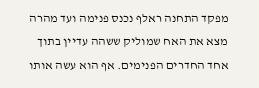מפקד התחנה ראלף נכנס פנימה ועד מהרה מצא את האח שמוליק ששהה עדיין בתוך אחד החדרים הפנימים. אף הוא עשה אותו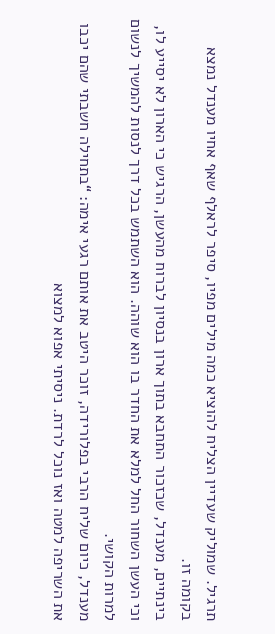תרגיל. שמוליק שעדיין הצליח להוציא כמה מילים מפיו, סיפר לראלף שאף אחיו מענדל נמצא בקומה זו.
בינתיים, מענדל, שכזכור התחבא בתוך ארון בנסיון לברוח מהעשן, הרגיש כי הארון לא יסייע לו, וכי העשן השחור החל למלא את החדר בו הוא שוהה. הוא השתמש בכל דרך לנסות להמשיך לנשום למרות הקושי.
מענדל, כיום שליח הרבי בפלורידה, זוכר היטב את אותם רגעי אימה: “בתחילה חשבתי שהם יכבו את השריפה למטה ואז נוכל לרדת. ניסיתי אפוא למצוא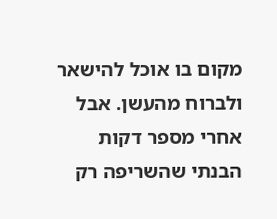מקום בו אוכל להישאר ולברוח מהעשן. אבל אחרי מספר דקות הבנתי שהשריפה רק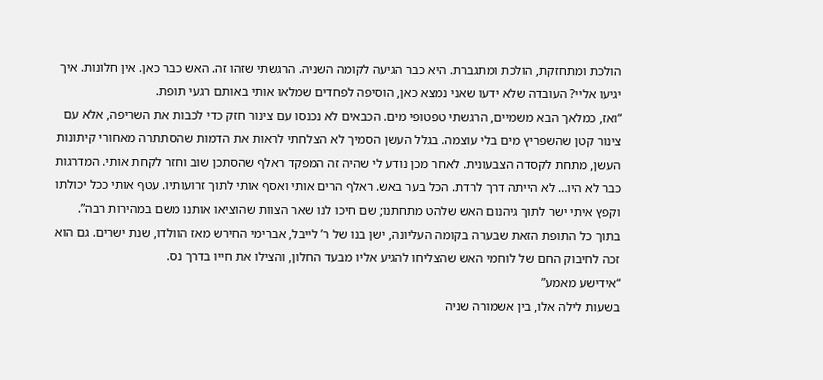הולכת ומתחזקת, הולכת ומתגברת. היא כבר הגיעה לקומה השניה. הרגשתי שזהו זה. האש כבר כאן. אין חלונות. איך יגיעו אליי? העובדה שלא ידעו שאני נמצא כאן, הוסיפה לפחדים שמלאו אותי באותם רגעי תופת.
“ואז, כמלאך הבא משמיים, הרגשתי טפטופי מים. הכבאים לא נכנסו עם צינור חזק כדי לכבות את השריפה, אלא עם צינור קטן שהשפריץ מים בלי עוצמה. בגלל העשן הסמיך לא הצלחתי לראות את הדמות שהסתתרה מאחורי קיתונות העשן, מתחת לקסדה הצבעונית. לאחר מכן נודע לי שהיה זה המפקד ראלף שהסתכן שוב וחזר לקחת אותי. המדרגות כבר לא היו… לא הייתה דרך לרדת. הכל בער באש. ראלף הרים אותי ואסף אותי לתוך זרועותיו. עטף אותי ככל יכולתו וקפץ איתי ישר לתוך גיהנום האש שלהט מתחתנו; שם חיכו לנו שאר הצוות שהוציאו אותנו משם במהירות רבה”.
בתוך כל התופת הזאת שבערה בקומה העליונה, ישן בנו של ר’ לייבל, אברימי החירש מאז הוולדו, שנת ישרים. גם הוא זכה לחיבוק החם של לוחמי האש שהצליחו להגיע אליו מבעד החלון, והצילו את חייו בדרך נס.
“אידישע מאמע”
בשעות לילה אלו, בין אשמורה שניה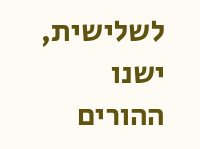לשלישית, ישנו ההורים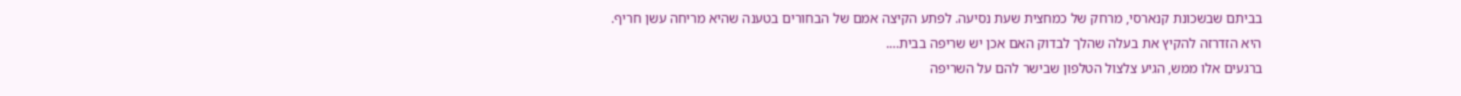בביתם שבשכונת קנארסי, מרחק של כמחצית שעת נסיעה. לפתע הקיצה אמם של הבחורים בטענה שהיא מריחה עשן חריף. היא הזדרזה להקיץ את בעלה שהלך לבדוק האם אכן יש שריפה בבית….
ברגעים אלו ממש, הגיע צלצול הטלפון שבישר להם על השריפה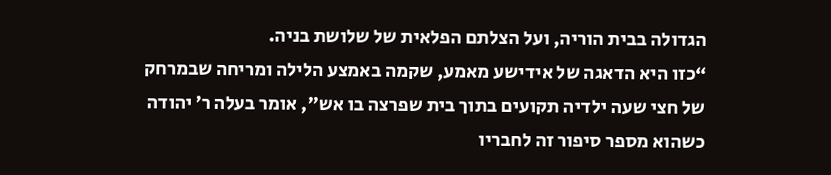הגדולה בבית הוריה, ועל הצלתם הפלאית של שלושת בניה.
“כזו היא הדאגה של אידישע מאמע, שקמה באמצע הלילה ומריחה שבמרחק של חצי שעה ילדיה תקועים בתוך בית שפרצה בו אש”, אומר בעלה ר’ יהודה כשהוא מספר סיפור זה לחבריו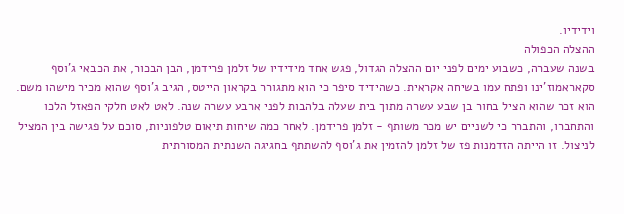וידידיו.
ההצלה הכפולה
בשנה שעברה, כשבוע ימים לפני יום ההצלה הגדול, פגש אחד מידידיו של זלמן פרידמן, הבן הבכור, את הכבאי ג’וסף סקאראמוז’ינו ופתח עמו בשיחה אקראית. כשהידיד סיפר כי הוא מתגורר בקראון הייטס, הגיב ג’וסף שהוא מכיר מישהו משם. הוא זכר שהוא הציל בחור בן שבע עשרה מתוך בית שעלה בלהבות לפני ארבע עשרה שנה. לאט לאט חלקי הפאזל הלכו והתחברו, והתברר כי לשניים יש מכר משותף - זלמן פרידמן. לאחר כמה שיחות תיאום טלפוניות, סוכם על פגישה בין המציל לניצול. זו הייתה הזדמנות פז של זלמן להזמין את ג’וסף להשתתף בחגיגה השנתית המסורתית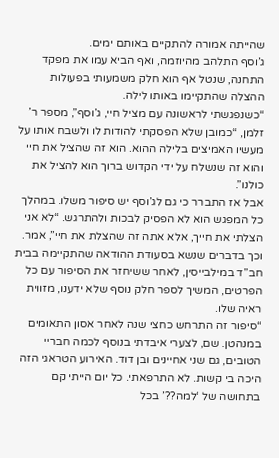שהייתה אמורה להתקיים באותם ימים.
ג’וסף התלהב מהיוזמה, ואף הביא עמו את מפקד התחנה, שנטל אף הוא חלק משמעותי בפעולות ההצלה שהתקיימו באותו לילה.
“כשנפגשתי לראשונה עם מציל חיי, ג’וסף”, מספר ר’ זלמן, “כמובן שלא הפסקתי להודות לו ולשבח אותו על מעשיו האמיצים בלילה ההוא. הוא זה שהציל את חיי והוא זה שנשלח על ידי הקדוש ברוך הוא להציל את כולנו”.
אבל אז התברר כי גם לג’וסף יש סיפור משלו. במהלך כל המפגש הוא לא הפסיק לבכות ולהתרגש. “לא אני הצלתי את חייך, אלא אתה זה שהצלת את חיי”, אמר.
וכך בדברים שנשא בסעודת ההודאה שהתקיימה בבית חב”ד במילבייסין, לאחר ששיחזר את הסיפור עם כל הפרטים, המשיך לספר חלק נוסף שלא ידענו, מזווית ראיה שלו.
“סיפור זה התרחש כחצי שנה לאחר אסון התאומים במנהטן. שם, לצערי איבדתי בנוסף לכמה חבריי הטובים, גם שני אחיינים ובן דוד. האירוע הטראגי הזה היכה בי קשות. לא התרפאתי. כל יום הייתי קם בתחושה של ‘למה??’ בכל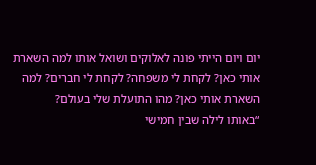יום ויום הייתי פונה לאלוקים ושואל אותו למה השארת אותי כאן? לקחת לי משפחה? לקחת לי חברים? למה השארת אותי כאן? מהו התועלת שלי בעולם?
“באותו לילה שבין חמישי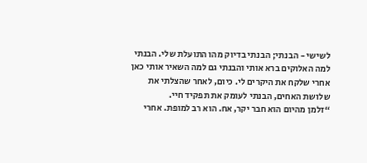לשישי - הבנתי; הבנתי בדיוק מהו התועלת שלי. הבנתי למה האלוקים ברא אותי והבנתי גם למה השאיר אותי כאן אחרי שלקח את היקרים לי. כיום, לאחר שהצלתי את שלושת האחים, הבנתי לעומק את תפקיד חיי.
“זלמן מהיום הוא חבר יקר, אח. הוא רב למופת. אחרי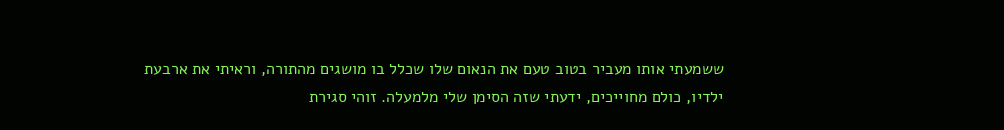ששמעתי אותו מעביר בטוב טעם את הנאום שלו שכלל בו מושגים מהתורה, וראיתי את ארבעת ילדיו, כולם מחוייכים, ידעתי שזה הסימן שלי מלמעלה. זוהי סגירת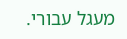מעגל עבורי.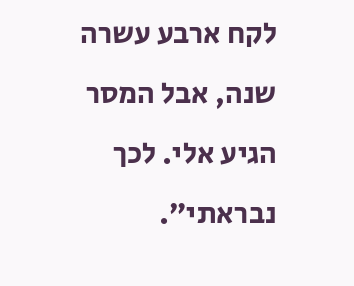לקח ארבע עשרה שנה, אבל המסר הגיע אלי. לכך נבראתי”.